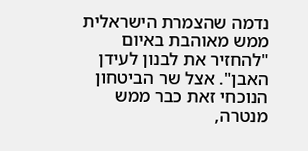נדמה שהצמרת הישראלית ממש מאוהבת באיום "להחזיר את לבנון לעידן האבן". אצל שר הביטחון הנוכחי זאת כבר ממש מנטרה,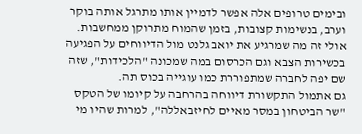ובימים טרופים אלה אפשר לדמיין אותו מתרגל אותה בוקר וערב, בנשימות קצובות, בזמן שהמוח מתרוקן ממחשבות. אולי זה מה שמרגיע את יואב גלנט מול הדיווחים על הפגיעה בכשירות הצבא וגם הכרסום במה שמכונה "הלכידות", שזה שם יפה לחברה שמתפוררת כמו עוגייה בכוס תה.
גם אתמול התקשורת דיווחה בהרחבה על קיומו של הטקס "שר הביטחון במסר מאיים לחיזבאללה", למרות שהיו מי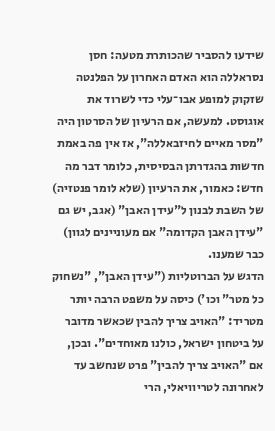שידעו להסביר שהכותרת מטעה: חסן נסראללה הוא האדם האחרון על הפלנטה שזקוק למופע אבו־עלי כדי לשרוד את אוגוסט. למעשה, אם הרעיון של הסרטון היה "מסר מאיים לחיזבאללה", אז אין פה באמת חדשות בהגדרתן הבסיסית, כלומר דבר מה חדש: כאמור, את הרעיון (שלא לומר פנטזיה) של השבת לבנון ל"עידן האבן" (אגב, יש גם "עידן האבן הקדומה" אם מעוניינים לגוון) כבר שמענו.
הדגש על הברוטליות ("עידן האבן", "נשחוק כל מטר" וכו') כיסה על משפט הרבה יותר מטריד: "האויב צריך להבין שכאשר מדובר על ביטחון ישראל, כולנו מאוחדים". ובכן, אם "האויב צריך להבין" פרט שנחשב עד לאחרונה לטריוויאלי, הרי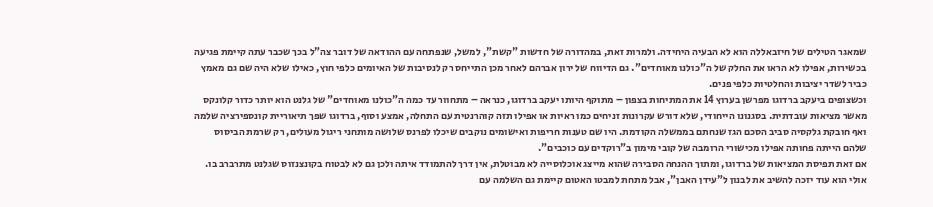שמאגר הטילים של חיזבאללה הוא לא הבעיה היחידה. ולמרות זאת, במהדורה של חדשות "קשת", למשל, שנפתחה עם ההודאה של דובר צה"ל בכך שכבר עתה קיימת פגיעה בכשירות, אפילו לא הראו את החלק של ה"כולנו מאוחדים". גם הדיווח של ירון אברהם לאחר מכן התייחס רק לנסיבות של האיומים כלפי חוץ, כאילו שלא היה שם גם מאמץ כביר לשדר יציבות והחלטיות כלפי פנים.
וכשצופים ביעקב ברדוגו מפרשן בערוץ 14 את המתיחות בצפון – מתוקף היותו יעקב ברדוגו, כנראה – מתחוור עד כמה ה"כולנו מאוחדים" של גלנט הוא יותר כדור קלונקס מאשר מציאות עובדתית. בסגנונו הייחודי, שלא דורש עקרונות זניחים כמו ראיות או אפילו תזה קוהרנטית עם התחלה, אמצע וסוף, ברדוגו שפך תיאוריית קונספירציה שלמה ואף חובקת גלקסיה סביב הסכם הגז שנחתם בממשלה הקודמת. היו שם טענות חריפות ואישומים נוקבים שיכלו לפרנס שלושה מותחני ריגול מעולים, רק שרמת הביסוס שלהם הייתה פחותה אפילו מכישורי הרומבה של קובי מימון ב"רוקדים עם כוכבים".
אם זאת תפיסת המציאות של ברדוגו, ומתוך ההנחה הסבירה שהוא מייצג אוכלוסייה לא מבוטלת, אין דרך להתמודד איתה ולכן גם לא לבטוח בקונצנזוס שגלנט מתרברב בו. אולי הוא עוד יזכה להשיב את לבנון ל"עידן האבן", אבל מתחת למבטו האטום קיימת גם השלמה עם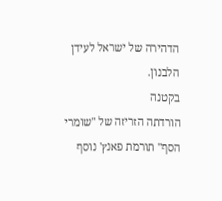הדהירה של ישראל לעידן הלבנון.
בקטנה
הורדתה הזריזה של "שומרי הסף" תורמת פאנץ' נוסף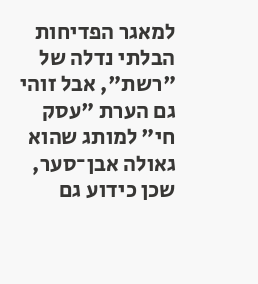למאגר הפדיחות הבלתי נדלה של "רשת", אבל זוהי גם הערת "עסק חי" למותג שהוא גאולה אבן־סער, שכן כידוע גם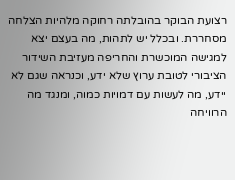רצועת הבוקר בהובלתה רחוקה מלהיות הצלחה מסחררת. ובכלל יש לתהות, מה בעצם יצא למגישה המוכשרת והחריפה מעזיבת השידור הציבורי לטובת ערוץ שלא ידע, וכנראה שגם לא יידע, מה לעשות עם דמויות כמוה, ומנגד מה הרוויחה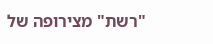"רשת" מצירופה של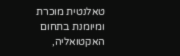טאלנטית מוכרת ומיומנת בתחום האקטואליה,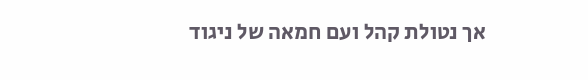אך נטולת קהל ועם חמאה של ניגוד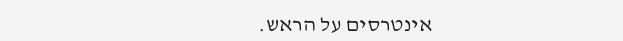אינטרסים על הראש.